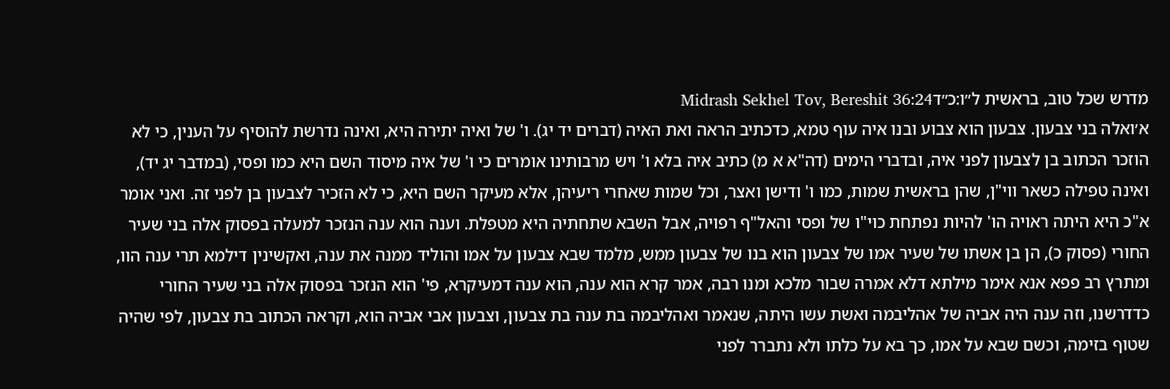מדרש שכל טוב, בראשית ל״ו:כ״דMidrash Sekhel Tov, Bereshit 36:24
א׳ואלה בני צבעון. צבעון הוא צבוע ובנו איה עוף טמא, כדכתיב הראה ואת האיה (דברים יד יג). ו' של ואיה יתירה היא, ואינה נדרשת להוסיף על הענין, כי לא הוזכר הכתוב בן לצבעון לפני איה, ובדברי הימים (דה"א א מ) כתיב איה בלא ו' ויש מרבותינו אומרים כי ו' של איה מיסוד השם היא כמו ופסי, (במדבר יג יד), ואינה טפילה כשאר ווי"ן, שהן בראשית שמות, כמו ו' ודישן ואצר, וכל שמות שאחרי ריעיהן, אלא מעיקר השם היא, כי לא הזכיר לצבעון בן לפני זה. ואני אומר א"כ היא היתה ראויה הו' להיות נפתחת כוי"ו של ופסי והאל"ף רפויה, אבל השבא שתחתיה היא מטפלת. וענה הוא ענה הנזכר למעלה בפסוק אלה בני שעיר החורי (פסוק כ), הן בן אשתו של שעיר אמו של צבעון הוא בנו של צבעון ממש, מלמד שבא צבעון על אמו והוליד ממנה את ענה, ואקשינין דילמא תרי ענה הוו, ומתרץ רב פפא אנא אימר מילתא דלא אמרה שבור מלכא ומנו רבה, אמר קרא הוא ענה, הוא ענה דמעיקרא, פי' הוא הנזכר בפסוק אלה בני שעיר החורי כדדרשנו, וזה ענה היה אביה של אהליבמה ואשת עשו היתה, שנאמר ואהליבמה בת ענה בת צבעון, וצבעון אבי אביה הוא, וקראה הכתוב בת צבעון, לפי שהיה שטוף בזימה, וכשם שבא על אמו, כך בא על כלתו ולא נתברר לפני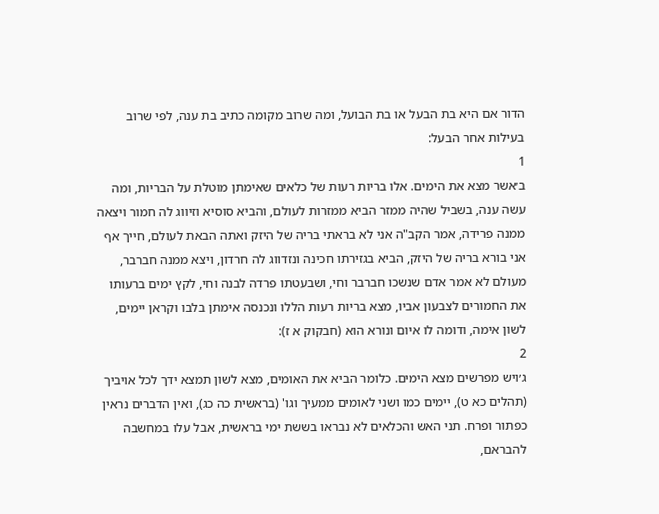הדור אם היא בת הבעל או בת הבועל, ומה שרוב מקומה כתיב בת ענה, לפי שרוב בעילות אחר הבעל:
1
ב׳אשר מצא את הימים. אלו בריות רעות של כלאים שאימתן מוטלת על הבריות, ומה עשה ענה, בשביל שהיה ממזר הביא ממזרות לעולם, והביא סוסיא וזיווג לה חמור ויצאה ממנה פרידה, אמר הקב"ה אני לא בראתי בריה של היזק ואתה הבאת לעולם, חייך אף אני בורא בריה של היזק, הביא בגזירתו חכינה ונזדווג לה חרדון, ויצא ממנה חברבר, מעולם לא אמר אדם שנשכו חברבר וחי, ושבעטתו פרדה לבנה וחי, לקץ ימים ברעותו את החמורים לצבעון אביו, מצא בריות רעות הללו ונכנסה אימתן בלבו וקראן יימים, לשון אימה, ודומה לו איום ונורא הוא (חבקוק א ז):
2
ג׳ויש מפרשים מצא הימים. כלומר הביא את האומים, מצא לשון תמצא ידך לכל אויביך (תהלים כא ט), יימים כמו ושני לאומים ממעיך וגו' (בראשית כה כג), ואין הדברים נראין כפתור ופרח. תני האש והכלאים לא נבראו בששת ימי בראשית, אבל עלו במחשבה להבראם,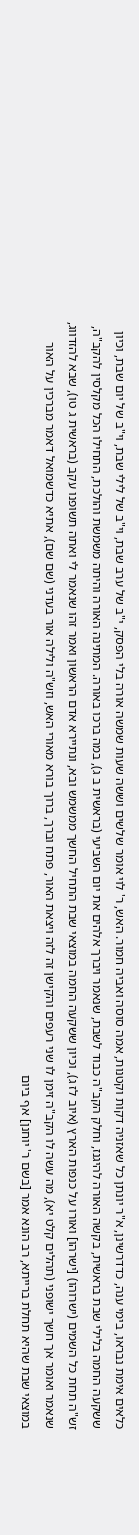כלאים אימת נבראו, בימי ענה, כדדרשינן, א"ר יונתן כל שאזניה דקות וקטנות, אמה סוסה ואביה חמור. האש, ר' לוי אומר שלשים וששה שעות שמשה אורה בלי הפסק, י"ב של ערב שבת, וי"ב של לילי שבת, וי"ב של יום שבת, וכיון ששקעה החמה בלילי שבת בראשית, בקשה האורה להיגנז, וחלק הקב"ה כבוד לשבת, שנאמר ויברך אלהים את יום השביעי (בראשית ב ג), במה ברכו באורה. המתינה האורה והיתה משמשת והולכת, התחילו הכל מקלסין להקב"ה, זש"ה תחת כל השמים (ישרוהו) [ישרהו] ואורו על כנפות הארץ (איוב לז ג), וכיון ששקעה החמה במוצאי שבת התחיל החשך ממשמש ובא, ונתיירא אדם הראשון ואמר זהו שנאמר לי ואתה תשופנו עקב (בראשית ג טו), שבא להזדווג, שנאמר ואומר אך חשך ישופני (תהלים קלט יא), מה עשה לו הקב"ה זימן לו שני רעפים והקישן זה לזה ויצאת האור, פתח וברך, ברוך בורא מאורי האש, וזש"ה ולילה אור בעדני (שם שם), אתיא כדשמואל דאמר מברכין על האור במוצאי שבת שהיא תחלת ברייתא, רב הונא אמר [בשם ר' יוחנן] אף ביום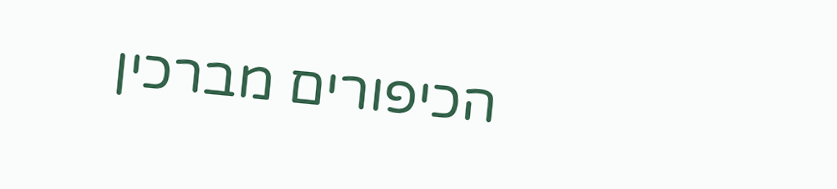הכיפורים מברכין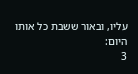עליו, ובאור ששבת כל אותו היום:
3